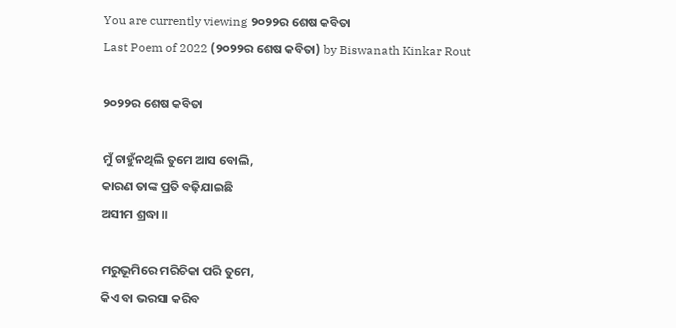You are currently viewing ୨୦୨୨ର ଶେଷ କବିତା
Last Poem of 2022 (୨୦୨୨ର ଶେଷ କବିତା) by Biswanath Kinkar Rout

୨୦୨୨ର ଶେଷ କବିତା

ମୁଁ ଚାହୁଁନଥିଲି ତୁମେ ଆସ ବୋଲି,
କାରଣ ତାଙ୍କ ପ୍ରତି ବଢ଼ିଯାଇଛି
ଅସୀମ ଶ୍ରଦ୍ଧା ॥

ମରୁଭୂମିରେ ମରିଚିକା ପରି ତୁମେ,
କିଏ ବା ଭରସା କରିବ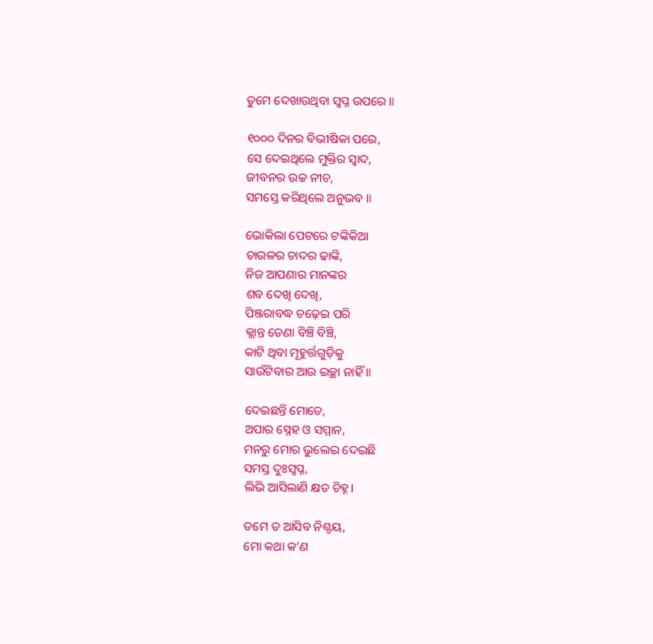ତୁମେ ଦେଖାଉଥିବା ସ୍ୱପ୍ନ ଉପରେ ॥

୧୦୦୦ ଦିନର ବିଭୀଷିକା ପରେ,
ସେ ଦେଇଥିଲେ ମୁକ୍ତିର ସ୍ୱାଦ,
ଜୀବନର ଉଚ୍ଚ ନୀଚ,
ସମସ୍ତେ କରିଥିଲେ ଅନୁଭବ ॥

ଭୋକିଲା ପେଟରେ ଟଙ୍କିକିଆ
ଚାଉଳର ଚାଦର ଢାଙ୍କି,
ନିଜ ଆପଣାର ମାନଙ୍କର
ଶବ ଦେଖି ଦେଖି,
ପିଞ୍ଜରାବଦ୍ଧ ଚଢ଼େଇ ପରି
କ୍ଲାନ୍ତ ଡେଣା ବିଞ୍ଚି ବିଞ୍ଚି,
କାଟି ଥିବା ମୂହୁର୍ତ୍ତଗୁଡ଼ିକୁ
ସାଉଁଟିବାର ଆଉ ଇଚ୍ଛା ନାହିଁ ॥

ଦେଇଛନ୍ତି ମୋତେ,
ଅପାର ସ୍ନେହ ଓ ସମ୍ମାନ,
ମନରୁ ମୋର ଭୁଲେଇ ଦେଇଛି
ସମସ୍ତ ଦୁଃସ୍ୱପ୍ନ,
ଲିଭି ଆସିଲାଣି କ୍ଷତ ଚିହ୍ନ।

ତମେ ତ ଆସିବ ନିଶ୍ଚୟ,
ମୋ କଥା କ’ଣ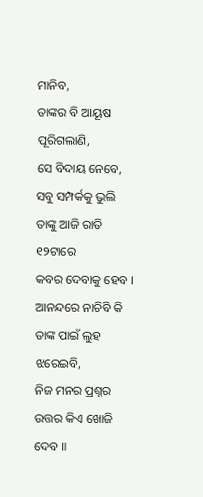ମାନିବ,
ତାଙ୍କର ବି ଆୟୂଷ ପୂରିଗଲାଣି,
ସେ ବିଦାୟ ନେବେ,
ସବୁ ସମ୍ପର୍କକୁ ଭୁଲି
ତାଙ୍କୁ ଆଜି ରାତି ୧୨ଟାରେ
କବର ଦେବାକୁ ହେବ ।
ଆନନ୍ଦରେ ନାଚିବି କି
ତାଙ୍କ ପାଇଁ ଲୁହ ଝରେଇବି,
ନିଜ ମନର ପ୍ରଶ୍ନର
ଉତ୍ତର କିଏ ଖୋଜି ଦେବ ॥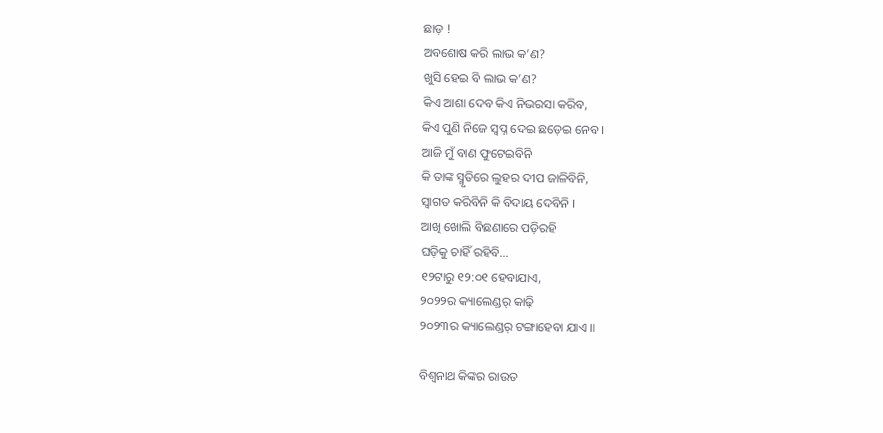ଛାଡ଼ !
ଅବଶୋଷ କରି ଲାଭ କ’ଣ?
ଖୁସି ହେଇ ବି ଲାଭ କ’ଣ?
କିଏ ଆଶା ଦେବ କିଏ ନିଭରସା କରିବ,
କିଏ ପୁଣି ନିଜେ ସ୍ୱପ୍ନ ଦେଇ ଛଡ଼େଇ ନେବ ।
ଆଜି ମୁଁ ବାଣ ଫୁଟେଇବିନି
କି ତାଙ୍କ ସ୍ମୃତିରେ ଲୁହର ଦୀପ ଜାଳିବିନି,
ସ୍ୱାଗତ କରିବିନି କି ବିଦାୟ ଦେବିନି ।
ଆଖି ଖୋଲି ବିଛଣାରେ ପଡ଼ିରହି
ଘଡ଼ିକୁ ଚାହିଁ ରହିବି…
୧୨ଟାରୁ ୧୨:୦୧ ହେବାଯାଏ,
୨୦୨୨ର କ୍ୟାଲେଣ୍ଡର୍ କାଢ଼ି
୨୦୨୩ର କ୍ୟାଲେଣ୍ଡର୍ ଟଙ୍ଗାହେବା ଯାଏ ॥

ବିଶ୍ୱନାଥ କିଙ୍କର ରାଉତ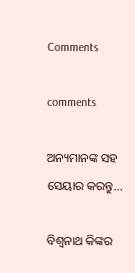Comments

comments

ଅନ୍ୟମାନଙ୍କ ସହ ସେୟାର କରନ୍ତୁ...

ବିଶ୍ୱନାଥ କିଙ୍କର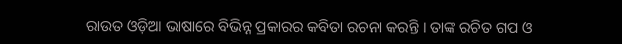ରାଉତ ଓଡ଼ିଆ ଭାଷାରେ ବିଭିନ୍ନ ପ୍ରକାରର କବିତା ରଚନା କରନ୍ତି । ତାଙ୍କ ରଚିତ ଗପ ଓ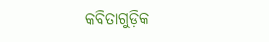କବିତାଗୁଡ଼ିକ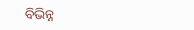ବିଭିନ୍ନ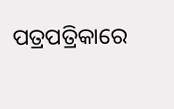ପତ୍ରପତ୍ରିକାରେ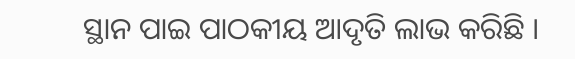ସ୍ଥାନ ପାଇ ପାଠକୀୟ ଆଦୃତି ଲାଭ କରିଛି ।